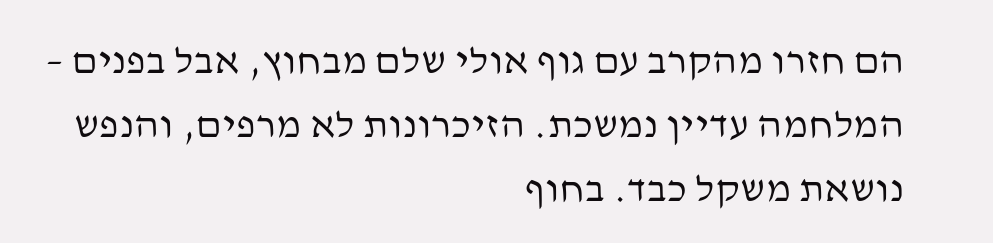הם חזרו מהקרב עם גוף אולי שלם מבחוץ, אבל בפנים – המלחמה עדיין נמשכת. הזיכרונות לא מרפים, והנפש נושאת משקל כבד. בחוף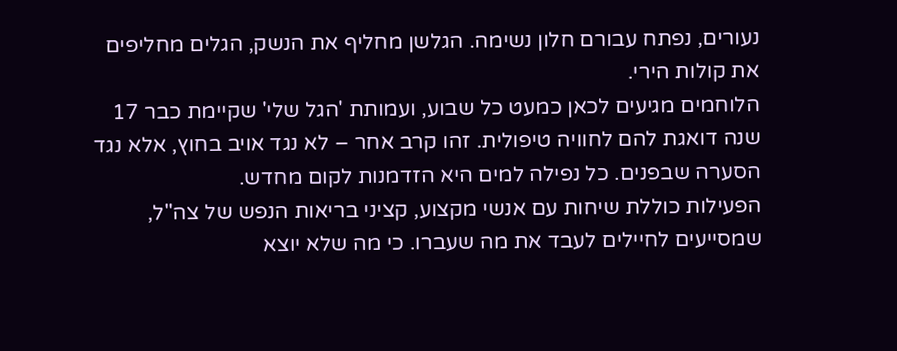נעורים, נפתח עבורם חלון נשימה. הגלשן מחליף את הנשק, הגלים מחליפים את קולות הירי.
הלוחמים מגיעים לכאן כמעט כל שבוע, ועמותת 'הגל שלי' שקיימת כבר 17 שנה דואגת להם לחוויה טיפולית. זהו קרב אחר – לא נגד אויב בחוץ, אלא נגד הסערה שבפנים. כל נפילה למים היא הזדמנות לקום מחדש.
הפעילות כוללת שיחות עם אנשי מקצוע, קציני בריאות הנפש של צה"ל, שמסייעים לחיילים לעבד את מה שעברו. כי מה שלא יוצא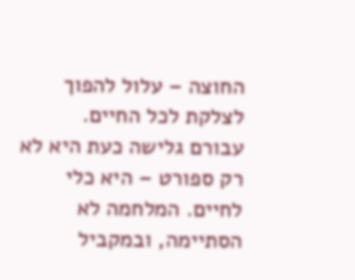החוצה – עלול להפוך לצלקת לכל החיים.
עבורם גלישה כעת היא לא רק ספורט – היא כלי לחיים. המלחמה לא הסתיימה, ובמקביל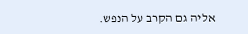אליה גם הקרב על הנפש.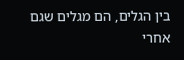בין הגלים, הם מגלים שגם אחרי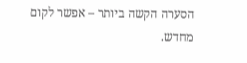הסערה הקשה ביותר – אפשר לקום מחדש.